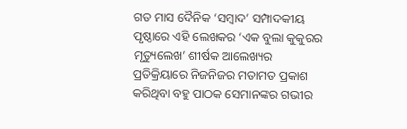ଗତ ମାସ ଦୈନିକ ‘ସମ୍ୱାଦ’ ସମ୍ପାଦକୀୟ ପୃଷ୍ଠାରେ ଏହି ଲେଖକର ‘ଏକ ବୁଲା କୁକୁରର ମୃତ୍ୟୁଲେଖ’ ଶୀର୍ଷକ ଆଲେଖ୍ୟର ପ୍ରତିକ୍ରିୟାରେ ନିଜନିଜର ମତାମତ ପ୍ରକାଶ କରିଥିବା ବହୁ ପାଠକ ସେମାନଙ୍କର ଗଭୀର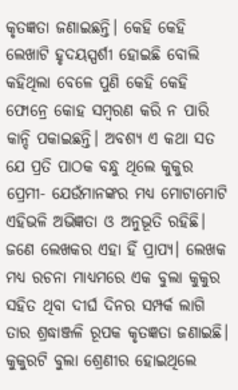କୃତଜ୍ଞତା ଜଣାଇଛନ୍ତି। କେହି କେହି ଲେଖାଟି ହୃଦୟସ୍ପର୍ଶୀ ହୋଇଛି ବୋଲି କହିଥିଲା ବେଳେ ପୁଣି କେହି କେହି ଫୋନ୍ରେ କୋହ ସମ୍ବରଣ କରି ନ ପାରି କାନ୍ଦି ପକାଇଛନ୍ତି। ଅବଶ୍ୟ ଏ କଥା ସତ ଯେ ପ୍ରତି ପାଠକ ବନ୍ଧୁ ଥିଲେ କୁକୁର ପ୍ରେମୀ- ଯେଉଁମାନଙ୍କର ମଧ୍ୟ ମୋଟାମୋଟି ଏହିଭଳି ଅଭିଜ୍ଞତା ଓ ଅନୁଭୂତି ରହିଛି। ଜଣେ ଲେଖକର ଏହା ହିଁ ପ୍ରାପ୍ୟ। ଲେଖକ ମଧ୍ୟ ରଚନା ମାଧ୍ୟମରେ ଏକ ବୁଲା କୁକୁର ସହିତ ଥିବା ଦୀର୍ଘ ଦିନର ସମ୍ପର୍କ ଲାଗି ତାର ଶ୍ରଦ୍ଧାଞ୍ଜଳି ରୂପକ କୃତଜ୍ଞତା ଜଣାଇଛି। କୁକୁରଟି ବୁଲା ଶ୍ରେଣୀର ହୋଇଥିଲେ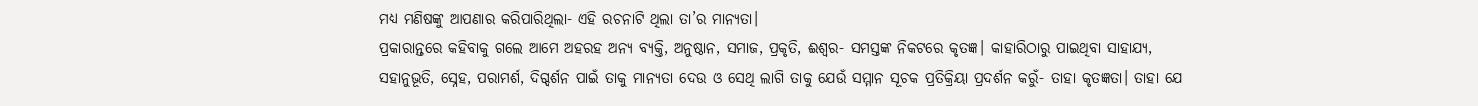ମଧ୍ୟ ମଣିଷଙ୍କୁ ଆପଣାର କରିପାରିଥିଲା- ଏହି ରଚନାଟି ଥିଲା ତା’ର ମାନ୍ୟତା।
ପ୍ରକାରାନ୍ତରେ କହିବାକୁ ଗଲେ ଆମେ ଅହରହ ଅନ୍ୟ ବ୍ୟକ୍ତି, ଅନୁଷ୍ଠାନ, ସମାଜ, ପ୍ରକୃତି, ଈଶ୍ୱର- ସମସ୍ତଙ୍କ ନିକଟରେ କୃତଜ୍ଞ। କାହାରିଠାରୁ ପାଇଥିବା ସାହାଯ୍ୟ, ସହାନୁଭୂତି, ସ୍ନେହ, ପରାମର୍ଶ, ଦିଗ୍ଦର୍ଶନ ପାଇଁ ତାକୁ ମାନ୍ୟତା ଦେଉ ଓ ସେଥି ଲାଗି ତାକୁ ଯେଉଁ ସମ୍ମାନ ସୂଚକ ପ୍ରତିକ୍ରିୟା ପ୍ରଦର୍ଶନ କରୁଁ- ତାହା କୃତଜ୍ଞତା। ତାହା ଯେ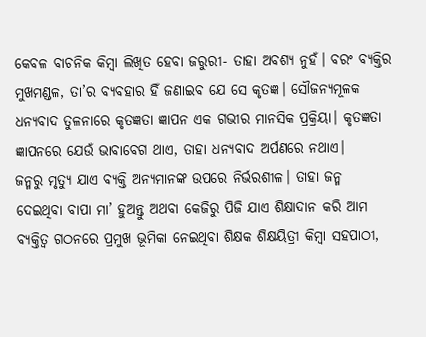କେବଳ ବାଚନିକ କିମ୍ବା ଲିଖିତ ହେବା ଜରୁରୀ- ତାହା ଅବଶ୍ୟ ନୁହଁ। ବରଂ ବ୍ୟକ୍ତିର ମୁଖମଣ୍ଡଳ, ତା’ର ବ୍ୟବହାର ହିଁ ଜଣାଇବ ଯେ ସେ କୃତଜ୍ଞ। ସୌଜନ୍ୟମୂଳକ ଧନ୍ୟବାଦ ତୁଳନାରେ କୃତଜ୍ଞତା ଜ୍ଞାପନ ଏକ ଗଭୀର ମାନସିକ ପ୍ରକ୍ରିୟା। କୃତଜ୍ଞତା ଜ୍ଞାପନରେ ଯେଉଁ ଭାବାବେଗ ଥାଏ, ତାହା ଧନ୍ୟବାଦ ଅର୍ପଣରେ ନଥାଏ।
ଜନ୍ମରୁ ମୃତ୍ୟୁ ଯାଏ ବ୍ୟକ୍ତି ଅନ୍ୟମାନଙ୍କ ଉପରେ ନିର୍ଭରଶୀଳ। ତାହା ଜନ୍ମ ଦେଇଥିବା ବାପା ମା’ ହୁଅନ୍ତୁ ଅଥବା କେଜିରୁ ପିଜି ଯାଏ ଶିକ୍ଷାଦାନ କରି ଆମ ବ୍ୟକ୍ତିତ୍ୱ ଗଠନରେ ପ୍ରମୁଖ ଭୂମିକା ନେଇଥିବା ଶିକ୍ଷକ ଶିକ୍ଷୟିତ୍ରୀ କିମ୍ବା ସହପାଠୀ,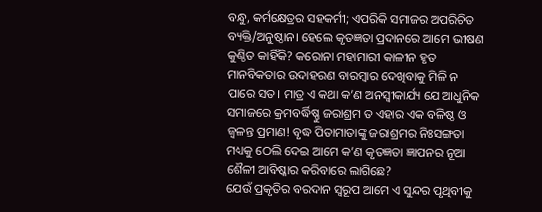ବନ୍ଧୁ, କର୍ମକ୍ଷେତ୍ରର ସହକର୍ମୀ; ଏପରିକି ସମାଜର ଅପରିଚିତ ବ୍ୟକ୍ତି/ଅନୁଷ୍ଠାନ। ହେଲେ କୃତଜ୍ଞତା ପ୍ରଦାନରେ ଆମେ ଭୀଷଣ କୁଣ୍ଠିତ କାହିଁକି? କରୋନା ମହାମାରୀ କାଳୀନ ହୃତ ମାନବିକତାର ଉଦାହରଣ ବାରମ୍ବାର ଦେଖିବାକୁ ମିଳି ନ ପାରେ ସତ। ମାତ୍ର ଏ କଥା କ’ଣ ଅନସ୍ବୀକାର୍ଯ୍ୟ ଯେ ଆଧୁନିକ ସମାଜରେ କ୍ରମବର୍ଦ୍ଧିଷ୍ଣୁ ଜରାଶ୍ରମ ତ ଏହାର ଏକ ବଳିଷ୍ଠ ଓ ଜ୍ୱଳନ୍ତ ପ୍ରମାଣ! ବୃଦ୍ଧ ପିତାମାତାଙ୍କୁ ଜରାଶ୍ରମର ନିଃସଙ୍ଗତା ମଧ୍ୟକୁ ଠେଲି ଦେଇ ଆମେ କ’ଣ କୃତଜ୍ଞତା ଜ୍ଞାପନର ନୂଆ ଶୈଳୀ ଆବିଷ୍କାର କରିବାରେ ଲାଗିଛେ?
ଯେଉଁ ପ୍ରକୃତିର ବରଦାନ ସ୍ୱରୂପ ଆମେ ଏ ସୁନ୍ଦର ପୃଥିବୀକୁ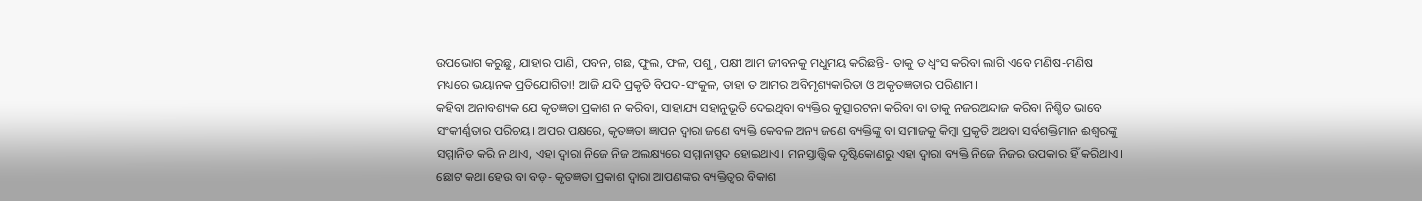ଉପଭୋଗ କରୁଛୁ, ଯାହାର ପାଣି, ପବନ, ଗଛ, ଫୁଲ, ଫଳ, ପଶୁ, ପକ୍ଷୀ ଆମ ଜୀବନକୁ ମଧୁମୟ କରିଛନ୍ତି- ତାକୁ ତ ଧ୍ବଂସ କରିବା ଲାଗି ଏବେ ମଣିଷ-ମଣିଷ ମଧ୍ୟରେ ଭୟାନକ ପ୍ରତିଯୋଗିତା! ଆଜି ଯଦି ପ୍ରକୃତି ବିପଦ-ସଂକୁଳ, ତାହା ତ ଆମର ଅବିମୃଶ୍ୟକାରିତା ଓ ଅକୃତଜ୍ଞତାର ପରିଣାମ।
କହିବା ଅନାବଶ୍ୟକ ଯେ କୃତଜ୍ଞତା ପ୍ରକାଶ ନ କରିବା, ସାହାଯ୍ୟ ସହାନୁଭୂତି ଦେଇଥିବା ବ୍ୟକ୍ତିର କୁତ୍ସାରଟନା କରିବା ବା ତାକୁ ନଜରଅନ୍ଦାଜ କରିବା ନିଶ୍ଚିତ ଭାବେ ସଂକୀର୍ଣ୍ଣତାର ପରିଚୟ। ଅପର ପକ୍ଷରେ, କୃତଜ୍ଞତା ଜ୍ଞାପନ ଦ୍ୱାରା ଜଣେ ବ୍ୟକ୍ତି କେବଳ ଅନ୍ୟ ଜଣେ ବ୍ୟକ୍ତିଙ୍କୁ ବା ସମାଜକୁ କିମ୍ବା ପ୍ରକୃତି ଅଥବା ସର୍ବଶକ୍ତିମାନ ଈଶ୍ୱରଙ୍କୁ ସମ୍ମାନିତ କରି ନ ଥାଏ, ଏହା ଦ୍ବାରା ନିଜେ ନିଜ ଅଲକ୍ଷ୍ୟରେ ସମ୍ମାନାସ୍ପଦ ହୋଇଥାଏ। ମନସ୍ତାତ୍ତ୍ବିକ ଦୃଷ୍ଟିକୋଣରୁ ଏହା ଦ୍ବାରା ବ୍ୟକ୍ତି ନିଜେ ନିଜର ଉପକାର ହିଁ କରିଥାଏ। ଛୋଟ କଥା ହେଉ ବା ବଡ଼- କୃତଜ୍ଞତା ପ୍ରକାଶ ଦ୍ୱାରା ଆପଣଙ୍କର ବ୍ୟକ୍ତିତ୍ୱର ବିକାଶ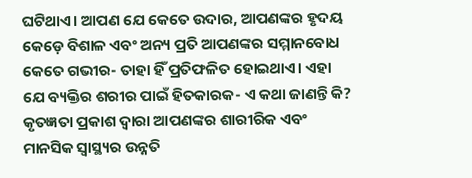ଘଟିଥାଏ। ଆପଣ ଯେ କେତେ ଉଦାର, ଆପଣଙ୍କର ହୃଦୟ କେଡ଼େ ବିଶାଳ ଏବଂ ଅନ୍ୟ ପ୍ରତି ଆପଣଙ୍କର ସମ୍ମାନବୋଧ କେତେ ଗଭୀର- ତାହା ହିଁ ପ୍ରତିଫଳିତ ହୋଇଥାଏ। ଏହା ଯେ ବ୍ୟକ୍ତିର ଶରୀର ପାଇଁ ହିତକାରକ- ଏ କଥା ଜାଣନ୍ତି କି? କୃତଜ୍ଞତା ପ୍ରକାଶ ଦ୍ୱାରା ଆପଣଙ୍କର ଶାରୀରିକ ଏବଂ ମାନସିକ ସ୍ୱାସ୍ଥ୍ୟର ଉନ୍ନତି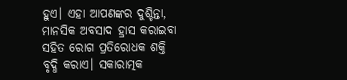ହୁଏ। ଏହା ଆପଣଙ୍କର ଦୁଶ୍ଚିନ୍ତା, ମାନସିକ ଅବସାଦ ହ୍ରାସ କରାଇବା ସହିତ ରୋଗ ପ୍ରତିରୋଧକ ଶକ୍ତି ବୃଦ୍ଧି କରାଏ। ସକାରାତ୍ମକ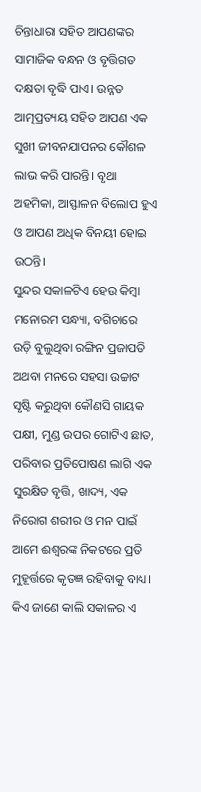ଚିନ୍ତାଧାରା ସହିତ ଆପଣଙ୍କର ସାମାଜିକ ବନ୍ଧନ ଓ ବୃତ୍ତିଗତ ଦକ୍ଷତା ବୃଦ୍ଧି ପାଏ। ଉନ୍ନତ ଆତ୍ମପ୍ରତ୍ୟୟ ସହିତ ଆପଣ ଏକ ସୁଖୀ ଜୀବନଯାପନର କୌଶଳ ଲାଭ କରି ପାରନ୍ତି। ବୃଥା ଅହମିକା, ଆସ୍ଫାଳନ ବିଲୋପ ହୁଏ ଓ ଆପଣ ଅଧିକ ବିନୟୀ ହୋଇ ଉଠନ୍ତି।
ସୁନ୍ଦର ସକାଳଟିଏ ହେଉ କିମ୍ବା ମନୋରମ ସନ୍ଧ୍ୟା, ବଗିଚାରେ ଉଡ଼ି ବୁଲୁଥିବା ରଙ୍ଗିନ ପ୍ରଜାପତି ଅଥବା ମନରେ ସହସା ଉଚ୍ଚାଟ ସୃଷ୍ଟି କରୁଥିବା କୌଣସି ଗାୟକ ପକ୍ଷୀ, ମୁଣ୍ଡ ଉପର ଗୋଟିଏ ଛାତ, ପରିବାର ପ୍ରତିପୋଷଣ ଲାଗି ଏକ ସୁରକ୍ଷିତ ବୃତ୍ତି, ଖାଦ୍ୟ, ଏକ ନିରୋଗ ଶରୀର ଓ ମନ ପାଇଁ ଆମେ ଈଶ୍ୱରଙ୍କ ନିକଟରେ ପ୍ରତି ମୁହୂର୍ତ୍ତରେ କୃତଜ୍ଞ ରହିବାକୁ ବାଧ୍ୟ। କିଏ ଜାଣେ କାଲି ସକାଳର ଏ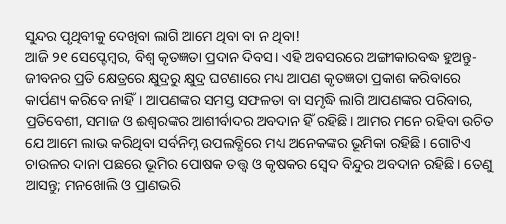ସୁନ୍ଦର ପୃଥିବୀକୁ ଦେଖିବା ଲାଗି ଆମେ ଥିବା ବା ନ ଥିବା!
ଆଜି ୨୧ ସେପ୍ଟେମ୍ବର, ବିଶ୍ୱ କୃତଜ୍ଞତା ପ୍ରଦାନ ଦିବସ। ଏହି ଅବସରରେ ଅଙ୍ଗୀକାରବଦ୍ଧ ହୁଅନ୍ତୁ- ଜୀବନର ପ୍ରତି କ୍ଷେତ୍ରରେ କ୍ଷୁଦ୍ରରୁ କ୍ଷୁଦ୍ର ଘଟଣାରେ ମଧ୍ୟ ଆପଣ କୃତଜ୍ଞତା ପ୍ରକାଶ କରିବାରେ କାର୍ପଣ୍ୟ କରିବେ ନାହିଁ। ଆପଣଙ୍କର ସମସ୍ତ ସଫଳତା ବା ସମୃଦ୍ଧି ଲାଗି ଆପଣଙ୍କର ପରିବାର, ପ୍ରତିବେଶୀ, ସମାଜ ଓ ଈଶ୍ୱରଙ୍କର ଆଶୀର୍ବାଦର ଅବଦାନ ହିଁ ରହିଛି। ଆମର ମନେ ରହିବା ଉଚିତ ଯେ ଆମେ ଲାଭ କରିଥିବା ସର୍ବନିମ୍ନ ଉପଲବ୍ଧିରେ ମଧ୍ୟ ଅନେକଙ୍କର ଭୂମିକା ରହିଛି। ଗୋଟିଏ ଚାଉଳର ଦାନା ପଛରେ ଭୂମିର ପୋଷକ ତତ୍ତ୍ବ ଓ କୃଷକର ସ୍ବେଦ ବିନ୍ଦୁର ଅବଦାନ ରହିଛି। ତେଣୁ ଆସନ୍ତୁ; ମନଖୋଲି ଓ ପ୍ରାଣଭରି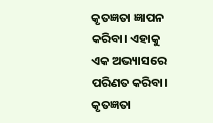କୃତଜ୍ଞତା ଜ୍ଞାପନ କରିବା। ଏହାକୁ ଏକ ଅଭ୍ୟାସରେ ପରିଣତ କରିବା। କୃତଜ୍ଞତା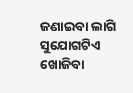ଜଣାଇବା ଲାଗି ସୁଯୋଗଟିଏ ଖୋଜିବା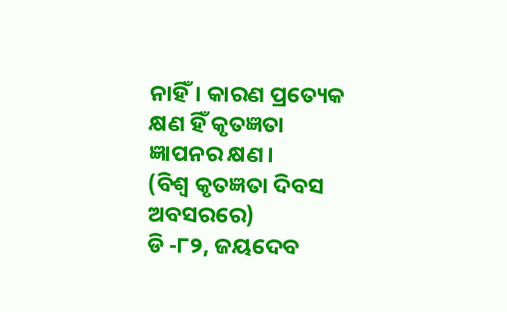ନାହିଁ। କାରଣ ପ୍ରତ୍ୟେକ କ୍ଷଣ ହିଁ କୃତଜ୍ଞତା ଜ୍ଞାପନର କ୍ଷଣ।
(ବିଶ୍ୱ କୃତଜ୍ଞତା ଦିବସ ଅବସରରେ)
ଡି -୮୨, ଜୟଦେବ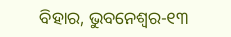ବିହାର, ଭୁବନେଶ୍ୱର-୧୩